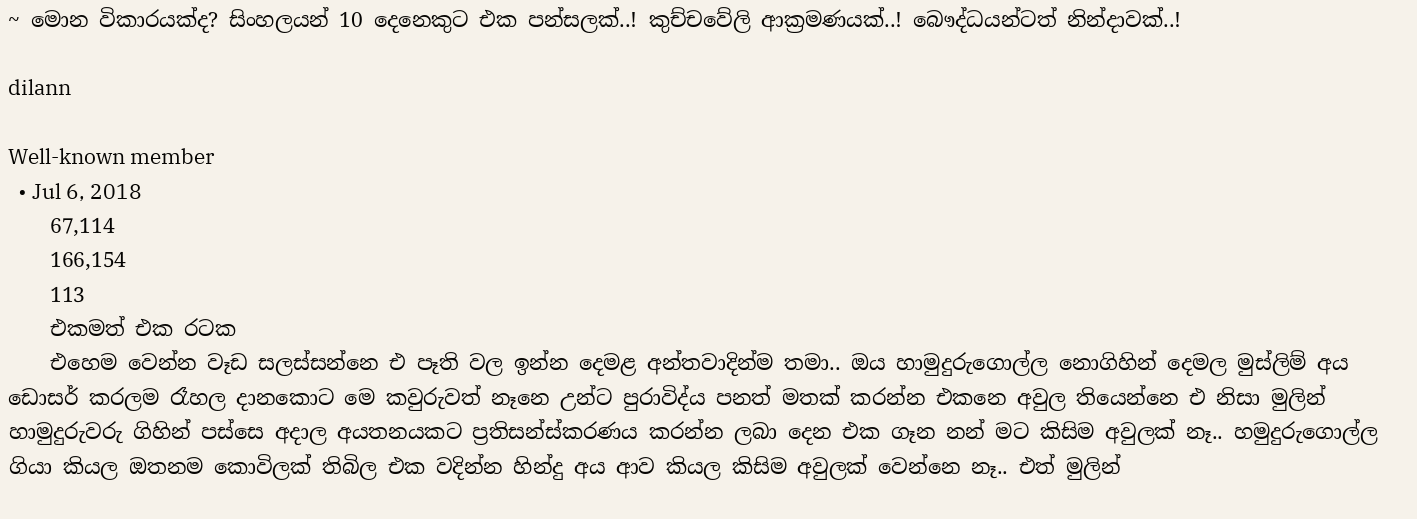~ මොන විකාරයක්ද? සිංහලයන් 10 දෙනෙකුට එක පන්සලක්..! කුච්චවේලි ආක්‍රමණයක්..! බෞද්ධයන්ටත් නින්දාවක්..!

dilann

Well-known member
  • Jul 6, 2018
    67,114
    166,154
    113
    එකමත් එක රටක
    එහෙම වෙන්න වෑඩ සලස්සන්නෙ එ පෑති වල ඉන්න දෙමළ අන්තවාදින්ම තමා.. ඔය හාමුදුරුගොල්ල නොගිහින් දෙමල මුස්ලිම් අය ඩොසර් කරලම රෑහල දානකොට මෙ කවුරුවත් නෑනෙ උන්ට පුරාවිද්ය පනත් මතක් කරන්න එකනෙ අවුල තියෙන්නෙ එ නිසා මුලින් හාමුදුරුවරු ගිහින් පස්සෙ අදාල අයතනයකට ප්‍රතිසන්ස්කරණය කරන්න ලබා දෙන එක ගෑන නන් මට කිසිම අවුලක් නෑ.. හමුදුරුගොල්ල ගියා කියල ඔතනම කොවිලක් තිබිල එක වදින්න හින්දු අය ආව කියල කිසිම අවුලක් වෙන්නෙ නෑ.. එත් මුලින්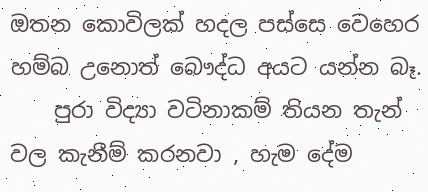ඔතන කොවිලක් හදල පස්සෙ වෙහෙර හම්බ උනොත් බෞද්ධ අයට යන්න බෑ.
    පුරා විද්‍යා වටිනාකම් තියන තැන් වල කැනීම් කරනවා , හැම දේම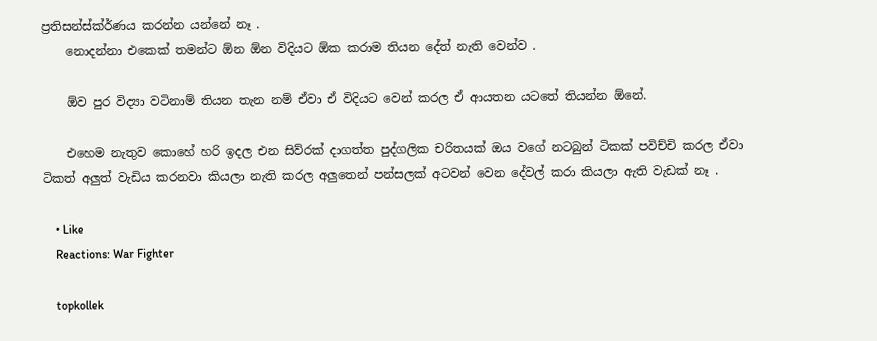ප්‍රතිසන්ස්ක්ර්ණය කරන්න යන්නේ නෑ .
    නොදන්නා එකෙක් තමන්ට ඕන ඕන විදියට ඕක කරාම තියන දේත් නැති වෙන්ව .

    ඕව පුර විද්‍යා වටිනාම් තියන තැන නම් ඒවා ඒ විදියට වෙන් කරල ඒ ආයතන යටතේ තියන්න ඕනේ.

    එහෙම නැතුව කොහේ හරි ඉදල එන සිව්රක් දාගත්ත පුද්ගලික චරිතයක් ඔය වගේ නටබුන් ටිකක් පවිච්චි කරල ඒවා ටිකත් අලුත් වැඩිය කරනවා කියලා නැති කරල අලුතෙන් පන්සලක් අටවන් වෙන දේවල් කරා කියලා ඇති වැඩක් නෑ .

    • Like
    Reactions: War Fighter

    topkollek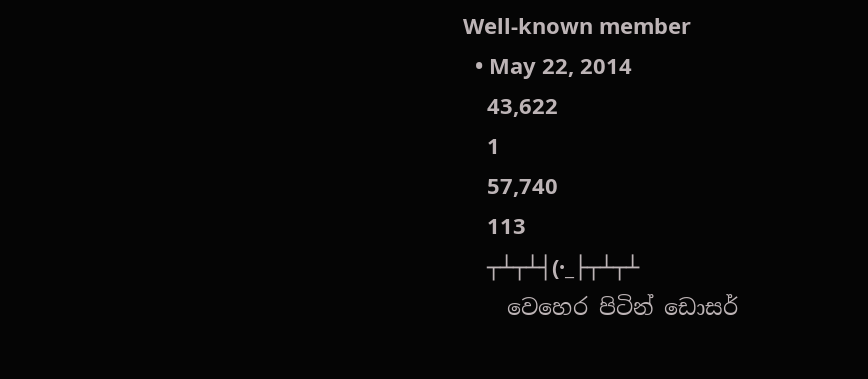Well-known member
  • May 22, 2014
    43,622
    1
    57,740
    113
    ┬┴┬┴┤(·_├┬┴┬┴
    වෙහෙර පිටින් ඩොසර්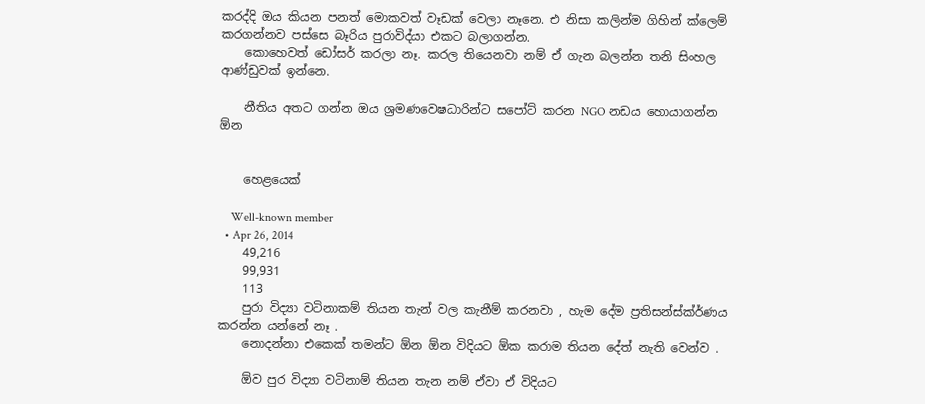කරද්දි ඔය කියන පනත් මොකවත් වෑඩක් වෙලා නෑනෙ. එ නිසා කලින්ම ගිහින් ක්ලෙම් කරගන්නව පස්සෙ බෑරිය පුරාවිද්යා එකට බලාගන්න.
    කොහෙවත් ඩෝසර් කරලා නෑ. කරල තියෙනවා නම් ඒ ගැන බලන්න තනි සිංහල ආණ්ඩුවක් ඉන්නෙ.

    නීතිය අතට ගන්න ඔය ශ්‍රමණවෙෂධාරින්ට සපෝට් කරන NGO නඩය හොයාගන්න ඕන


    හෙළයෙක්

    Well-known member
  • Apr 26, 2014
    49,216
    99,931
    113
    පුරා විද්‍යා වටිනාකම් තියන තැන් වල කැනීම් කරනවා , හැම දේම ප්‍රතිසන්ස්ක්ර්ණය කරන්න යන්නේ නෑ .
    නොදන්නා එකෙක් තමන්ට ඕන ඕන විදියට ඕක කරාම තියන දේත් නැති වෙන්ව .

    ඕව පුර විද්‍යා වටිනාම් තියන තැන නම් ඒවා ඒ විදියට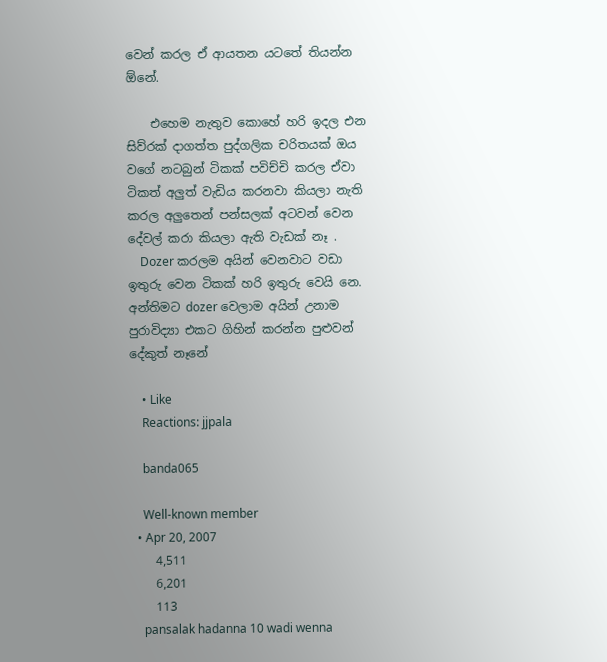වෙන් කරල ඒ ආයතන යටතේ තියන්න ඕනේ.

    එහෙම නැතුව කොහේ හරි ඉදල එන සිව්රක් දාගත්ත පුද්ගලික චරිතයක් ඔය වගේ නටබුන් ටිකක් පවිච්චි කරල ඒවා ටිකත් අලුත් වැඩිය කරනවා කියලා නැති කරල අලුතෙන් පන්සලක් අටවන් වෙන දේවල් කරා කියලා ඇති වැඩක් නෑ .
    Dozer කරලම අයින් වෙනවාට වඩා ඉතුරු වෙන ටිකක් හරි ඉතුරු වෙයි නෙ. අන්තිමට dozer වෙලාම අයින් උනාම පුරාවිද්‍යා එකට ගිහින් කරන්න පුළුවන් දේකුත් නෑනේ

    • Like
    Reactions: jjpala

    banda065

    Well-known member
  • Apr 20, 2007
    4,511
    6,201
    113
    pansalak hadanna 10 wadi wenna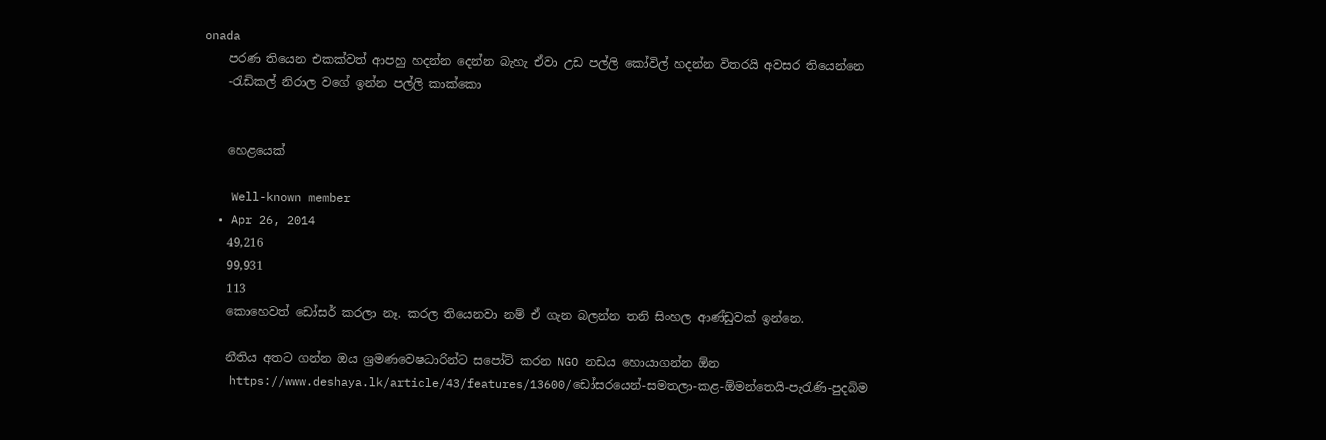onada
    පරණ තියෙන එකක්වත් ආපහු හදන්න දෙන්න බැහැ ඒවා උඩ පල්ලි කෝවිල් හදන්න විතරයි අවසර තියෙන්නෙ
    -රැඩිකල් නිරාල වගේ ඉන්න පල්ලි කාක්කො


    හෙළයෙක්

    Well-known member
  • Apr 26, 2014
    49,216
    99,931
    113
    කොහෙවත් ඩෝසර් කරලා නෑ. කරල තියෙනවා නම් ඒ ගැන බලන්න තනි සිංහල ආණ්ඩුවක් ඉන්නෙ.

    නීතිය අතට ගන්න ඔය ශ්‍රමණවෙෂධාරින්ට සපෝට් කරන NGO නඩය හොයාගන්න ඕන
    https://www.deshaya.lk/article/43/features/13600/ඩෝසරයෙන්-සමතලා-කළ-ඕමන්තෙයි-පැරැණි-පුදබිම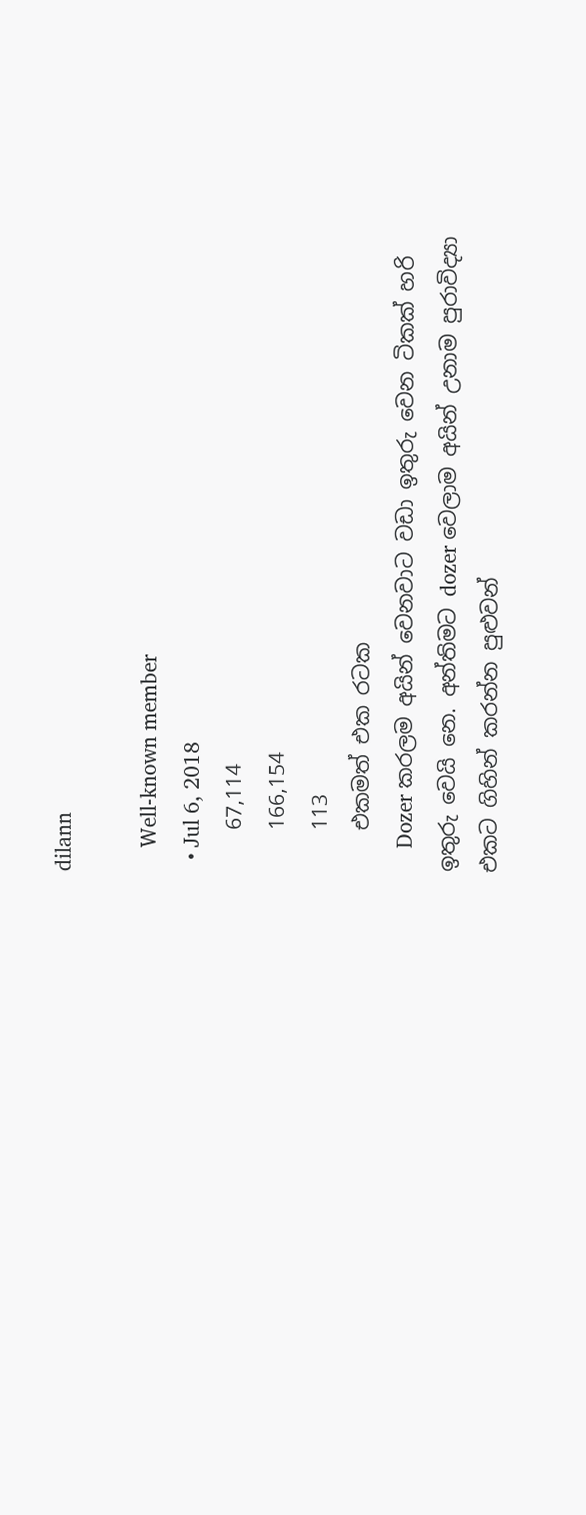dilann

    Well-known member
  • Jul 6, 2018
    67,114
    166,154
    113
    එකමත් එක රටක
    Dozer කරලම අයින් වෙනවාට වඩා ඉතුරු වෙන ටිකක් හරි ඉතුරු වෙයි නෙ. අන්තිමට dozer වෙලාම අයින් උනාම පුරාවිද්‍යා එකට ගිහින් කරන්න පුළුවන්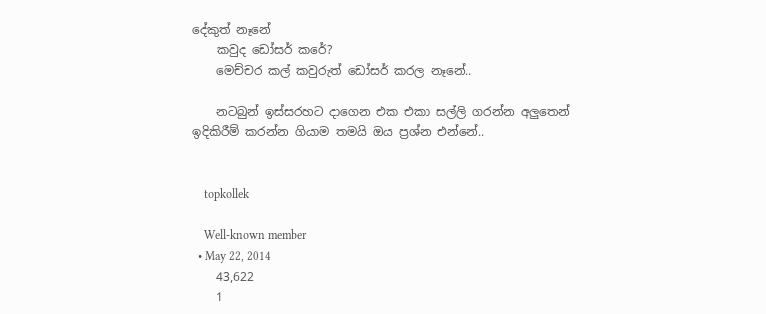දේකුත් නෑනේ
    කවුද ඩෝසර් කරේ?
    මෙච්චර කල් කවුරුත් ඩෝසර් කරල නෑනේ..

    නටබුන් ඉස්සරහට දාගෙන එක එකා සල්ලි ගරන්න අලුතෙන් ඉදිකිරීම් කරන්න ගියාම තමයි ඔය ප්‍රශ්න එන්නේ..


    topkollek

    Well-known member
  • May 22, 2014
    43,622
    1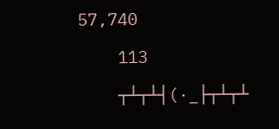57,740
    113
    ┬┴┬┴┤(·_├┬┴┬┴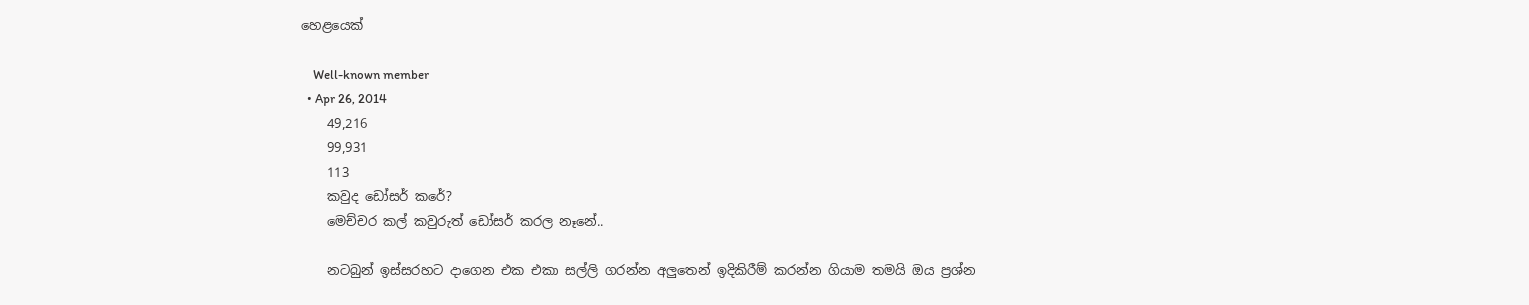හෙළයෙක්

    Well-known member
  • Apr 26, 2014
    49,216
    99,931
    113
    කවුද ඩෝසර් කරේ?
    මෙච්චර කල් කවුරුත් ඩෝසර් කරල නෑනේ..

    නටබුන් ඉස්සරහට දාගෙන එක එකා සල්ලි ගරන්න අලුතෙන් ඉදිකිරීම් කරන්න ගියාම තමයි ඔය ප්‍රශ්න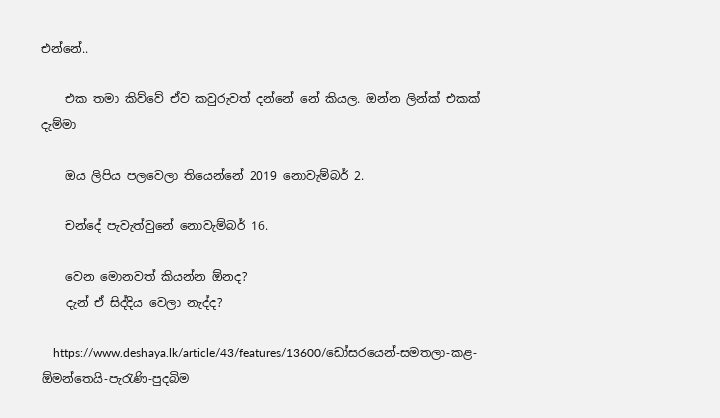එන්නේ..

    එක තමා කිව්වේ ඒව කවුරුවත් දන්නේ නේ කියල. ඔන්න ලින්ක් එකක් දැම්මා

    ඔය ලිපිය පලවෙලා තියෙන්නේ 2019 නොවැම්බර් 2.

    චන්දේ පැවැත්වුනේ නොවැම්බර් 16.

    වෙන මොනවත් කියන්න ඕනද?
    දැන් ඒ සිද්දිය වෙලා නැද්ද?

    https://www.deshaya.lk/article/43/features/13600/ඩෝසරයෙන්-සමතලා-කළ-ඕමන්තෙයි-පැරැණි-පුදබිම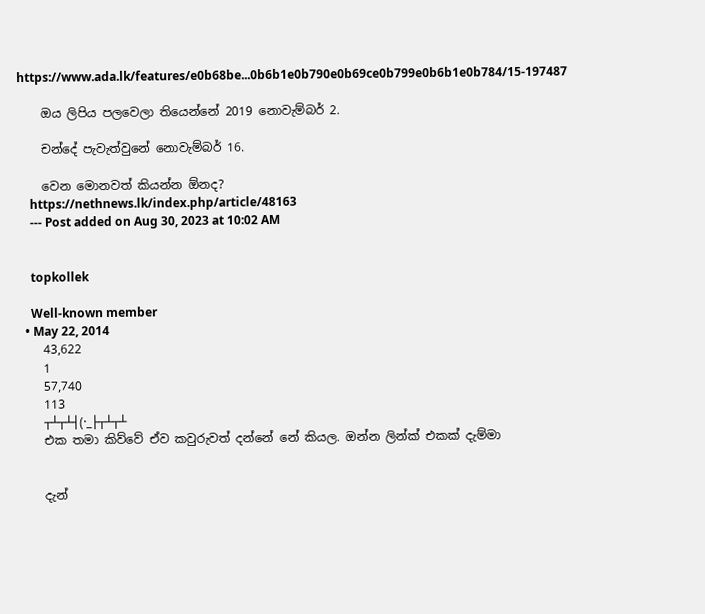https://www.ada.lk/features/e0b68be...0b6b1e0b790e0b69ce0b799e0b6b1e0b784/15-197487

    ඔය ලිපිය පලවෙලා තියෙන්නේ 2019 නොවැම්බර් 2.

    චන්දේ පැවැත්වුනේ නොවැම්බර් 16.

    වෙන මොනවත් කියන්න ඕනද?
    https://nethnews.lk/index.php/article/48163
    --- Post added on Aug 30, 2023 at 10:02 AM


    topkollek

    Well-known member
  • May 22, 2014
    43,622
    1
    57,740
    113
    ┬┴┬┴┤(·_├┬┴┬┴
    එක තමා කිව්වේ ඒව කවුරුවත් දන්නේ නේ කියල. ඔන්න ලින්ක් එකක් දැම්මා


    දැන්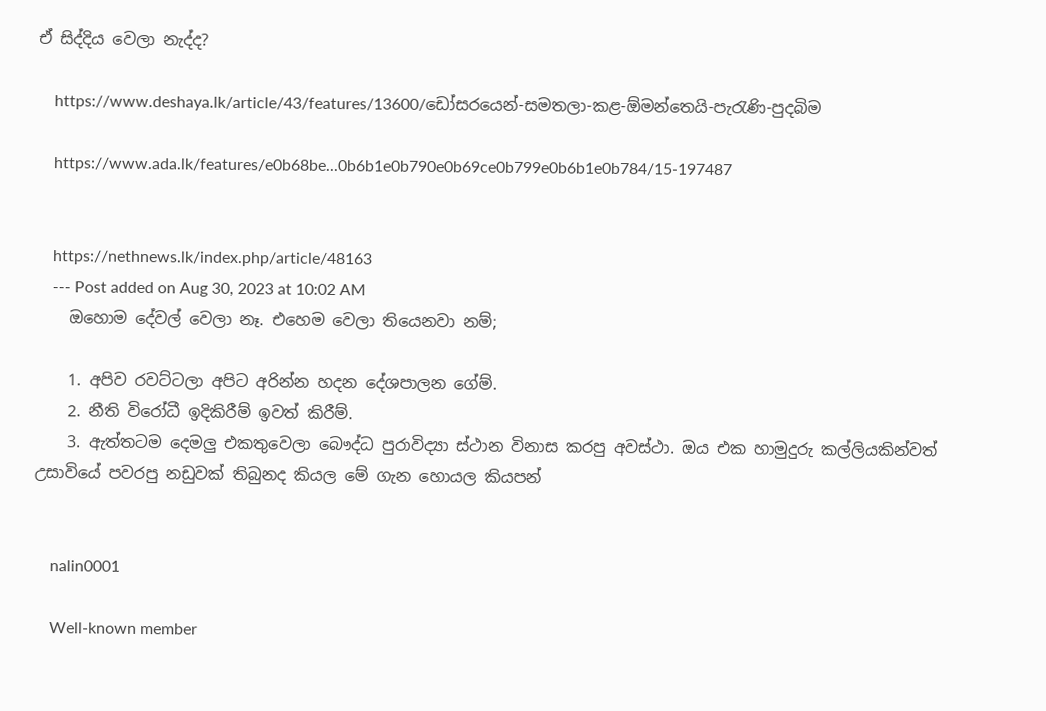ඒ සිද්දිය වෙලා නැද්ද?

    https://www.deshaya.lk/article/43/features/13600/ඩෝසරයෙන්-සමතලා-කළ-ඕමන්තෙයි-පැරැණි-පුදබිම

    https://www.ada.lk/features/e0b68be...0b6b1e0b790e0b69ce0b799e0b6b1e0b784/15-197487


    https://nethnews.lk/index.php/article/48163
    --- Post added on Aug 30, 2023 at 10:02 AM
    ඔහොම දේවල් වෙලා නෑ. එහෙම වෙලා තියෙනවා නම්;

    1. අපිව රවට්ටලා අපිට අරින්න හදන දේශපාලන ගේම්.
    2. නීති විරෝධී ඉදිකිරීම් ඉවත් කිරීම්.
    3. ඇත්තටම දෙමලු එකතුවෙලා බෞද්ධ පුරාවිද්‍යා ස්ථාන විනාස කරපු අවස්ථා. ඔය එක හාමුදුරු කල්ලියකින්වත් උසාවියේ පවරපු නඩුවක් තිබුනද කියල මේ ගැන හොයල කියපන්


    nalin0001

    Well-known member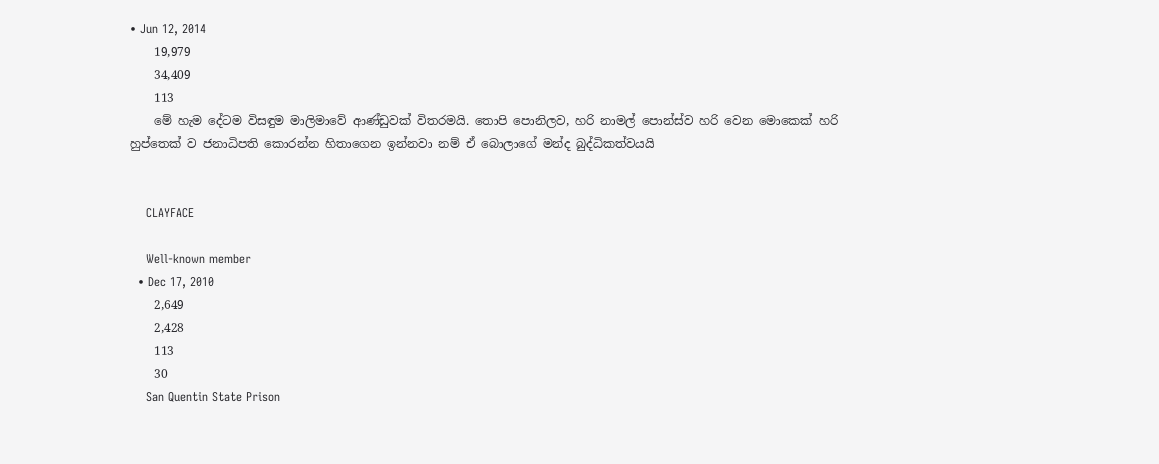• Jun 12, 2014
    19,979
    34,409
    113
    මේ හැම දේටම විසඳුම මාලිමාවේ ආණ්ඩුවක් විතරමයි. තොපි පොනිලව, හරි නාමල් පොන්ස්ව හරි වෙන මොකෙක් හරි හුප්තෙක් ව ජනාධිපති කොරන්න හිතාගෙන ඉන්නවා නම් ඒ බොලාගේ මන්ද බුද්ධිකත්වයයි


    CLAYFACE

    Well-known member
  • Dec 17, 2010
    2,649
    2,428
    113
    30
    San Quentin State Prison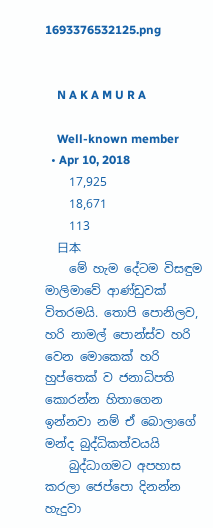1693376532125.png


    N A K A M U R A

    Well-known member
  • Apr 10, 2018
    17,925
    18,671
    113
    日本
    මේ හැම දේටම විසඳුම මාලිමාවේ ආණ්ඩුවක් විතරමයි. තොපි පොනිලව, හරි නාමල් පොන්ස්ව හරි වෙන මොකෙක් හරි හුප්තෙක් ව ජනාධිපති කොරන්න හිතාගෙන ඉන්නවා නම් ඒ බොලාගේ මන්ද බුද්ධිකත්වයයි
    බුද්ධාගමට අපහාස කරලා ජෙප්පො දිනන්න හැදුවා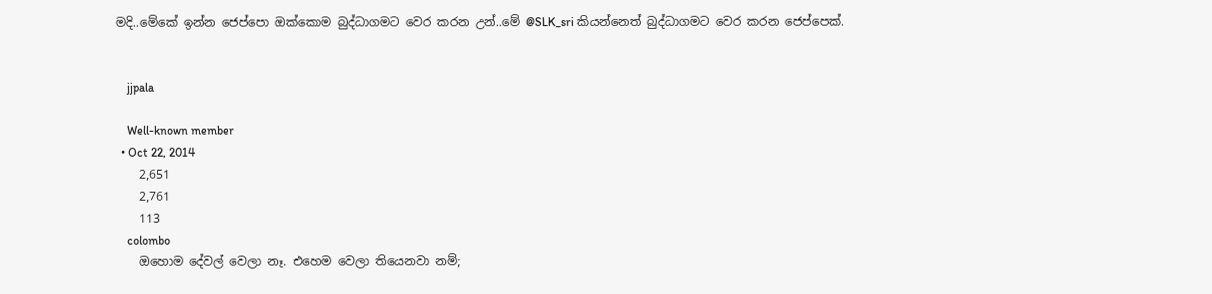මදි..මේකේ ඉන්න ජෙප්පො ඔක්කොම බුද්ධාගමට වෙර කරන උන්..මේ @SLK_sri කියන්නෙත් බුද්ධාගමට වෙර කරන ජෙප්පෙක්.


    jjpala

    Well-known member
  • Oct 22, 2014
    2,651
    2,761
    113
    colombo
    ඔහොම දේවල් වෙලා නෑ. එහෙම වෙලා තියෙනවා නම්;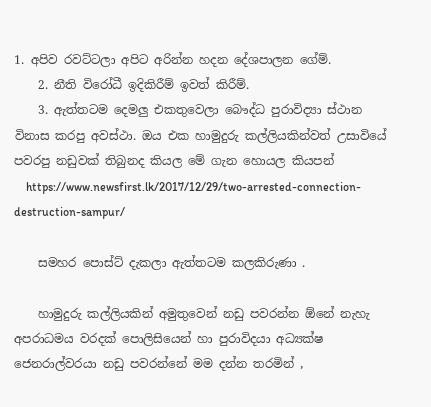1. අපිව රවට්ටලා අපිට අරින්න හදන දේශපාලන ගේම්.
    2. නීති විරෝධී ඉදිකිරීම් ඉවත් කිරීම්.
    3. ඇත්තටම දෙමලු එකතුවෙලා බෞද්ධ පුරාවිද්‍යා ස්ථාන විනාස කරපු අවස්ථා. ඔය එක හාමුදුරු කල්ලියකින්වත් උසාවියේ පවරපු නඩුවක් තිබුනද කියල මේ ගැන හොයල කියපන්
    https://www.newsfirst.lk/2017/12/29/two-arrested-connection-destruction-sampur/

    සමහර පොස්ට් දැකලා ඇත්තටම කලකිරුණා .

    හාමුදුරු කල්ලියකින් අමුතුවෙන් නඩු පවරන්න ඕනේ නැහැ අපරාධමය වරදක් පොලිසියෙන් හා පුරාවිදයා අධ්‍යක්ෂ ජෙනරාල්වරයා නඩු පවරන්නේ මම දන්න තරමින් ,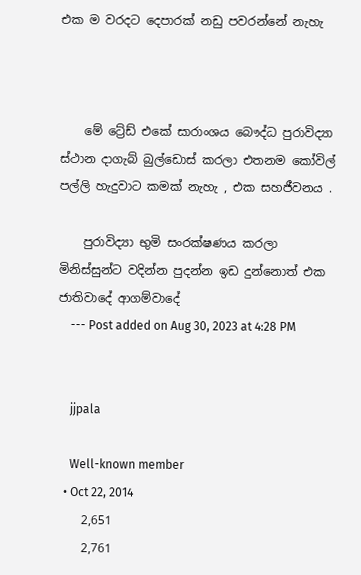එක ම වරදට දෙපාරක් නඩු පවරන්නේ නැහැ



    මේ ට්‍රේඩ් එකේ සාරාංශය බෞද්ධ පුරාවිද්‍යා ස්ථාන දාගැබ් බුල්ඩොස් කරලා එතනම කෝවිල් පල්ලි හැදුවාට කමක් නැහැ , එක සහජීවනය .

    පුරාවිද්‍යා භුමි සංරක්ෂණය කරලා මිනිස්සුන්ට වදින්න පුදන්න ඉඩ දුන්නොත් එක ජාතිවාදේ ආගම්වාදේ
    --- Post added on Aug 30, 2023 at 4:28 PM


    jjpala

    Well-known member
  • Oct 22, 2014
    2,651
    2,761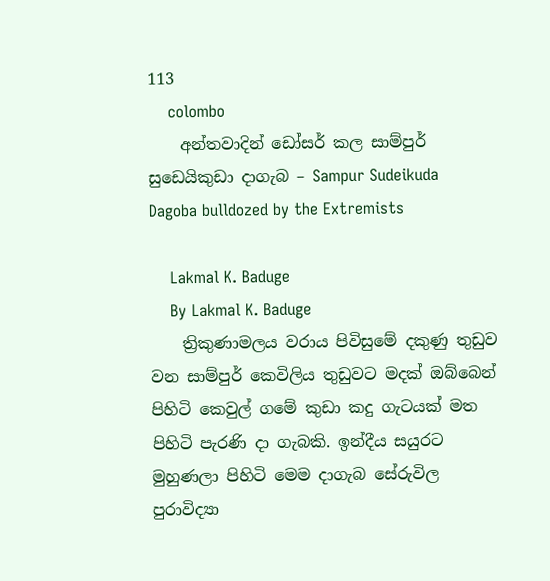113
    colombo
    අන්තවාදින් ඩෝසර් කල සාම්පුර් සුඩෙයිකුඩා දාගැබ – Sampur Sudeikuda Dagoba bulldozed by the Extremists

    Lakmal K. Baduge
    By Lakmal K. Baduge
    ත්‍රිකුණාමලය වරාය පිවිසුමේ දකුණු තුඩුව වන සාම්පුර් කෙවිලිය තුඩුවට මදක් ඔබ්බෙන් පිහිටි කෙවුල් ගමේ කුඩා කදු ගැටයක් මත පිහිටි පැරණි දා ගැබකි. ඉන්දීය සයුරට මුහුණලා පිහිටි මෙම දාගැබ සේරුවිල පුරාවිද්‍යා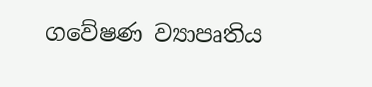ගවේෂණ ව්‍යාපෘතිය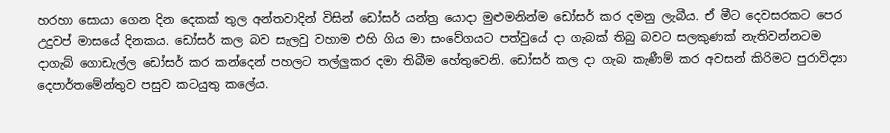හරහා සොයා ගෙන දින දෙකක් තුල අන්‍තවාදින් විසින් ඩෝසර් යන්ත්‍ර යොදා මුළුමනින්ම ඩෝසර් කර දමනු ලැබීය. ඒ මීට දෙවසරකට පෙර උදුවප් මාසයේ දිනකය. ඩෝසර් කල බව සැලවු වහාම එහි ගිය මා සංවේගයට පත්වුයේ දා ගැබක් තිබු බවට සලකුණක් නැතිවන්නටම දාගැ‍බ් ගොඩැල්ල ඩෝසර් කර කන්දෙන් පහලට තල්ලුකර දමා තිබීම හේතුවෙනි. ඩෝසර් කල දා ගැබ කැණීම් කර අවසන් කිරිමට පුරාවිද්‍යා දෙපාර්තමේන්තුව පසුව කටයුතු කලේය.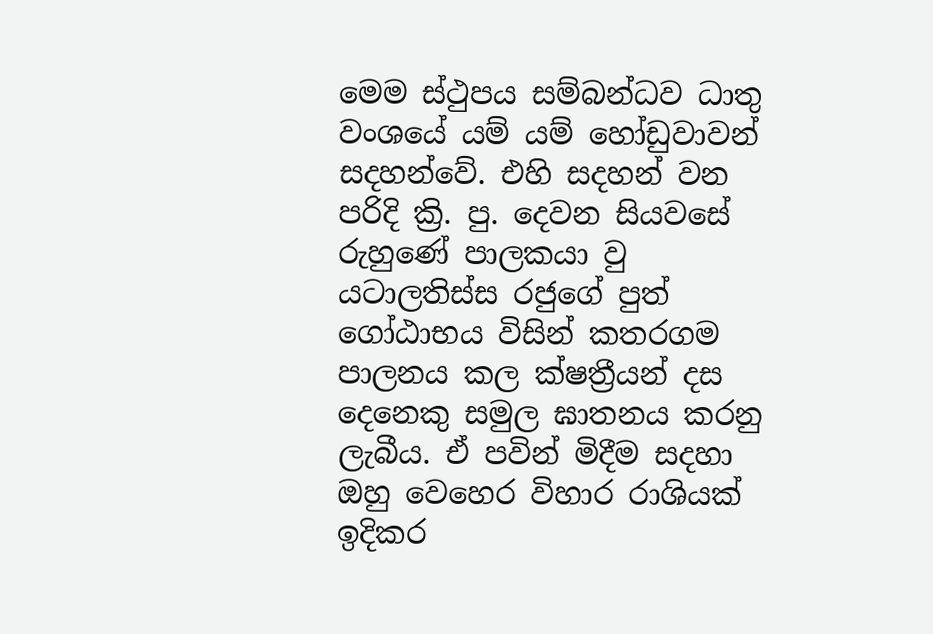මෙම ස්ථුපය සම්බන්ධව ධාතු වංශයේ යම් යම් හෝඩුවාවන් සදහන්වේ. එහි සදහන් වන පරිදි ක්‍රි. පු. දෙවන සියවසේ රුහුණේ පාලකයා වු යටාලතිස්ස රජුගේ පුත් ගෝඨාභය විසින් කතරගම පාලනය කල ක්ෂත්‍රීයන් දස දෙනෙකු සමුල ඝාතනය කරනු ලැබීය. ඒ පවින් මිදීම සදහා ඔහු වෙහෙර විහාර රාශියක් ඉදිකර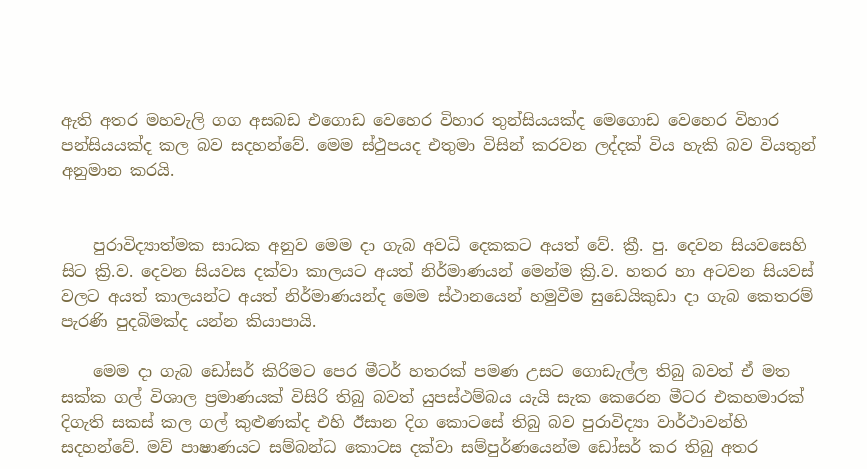ඇති අතර මහවැලි ගග අසබඩ එගොඩ වෙහෙර විහාර තුන්සියයක්ද මෙගොඩ වෙහෙර විහාර පන්සියයක්ද කල බව සදහන්වේ. මෙම ස්ථුපයද එතුමා විසින් කරවන ලද්දක් විය හැකි බව වියතුන් අනුමාන කරයි.


    පුරාවිද්‍යාත්මක සාධක අනුව මෙම දා ගැබ අවධි දෙකකට අයත් වේ. ක්‍රී. පු. දෙවන සියවසෙහි සිට ක්‍රි.ව. දෙවන සියවස දක්වා කාලයට අයත් නිර්මාණයන් මෙන්ම ක්‍රි.ව. හතර හා අටවන සියවස් වලට අයත් කාලයන්ට අයත් නිර්මාණයන්ද මෙම ස්ථානයෙන් හමුවීම සුඩෙයිකුඩා දා ගැබ කෙතරම් පැරණි පුදබිමක්ද යන්න කියාපායි.

    මෙම දා ගැබ ඩෝසර් කිරිමට පෙර මීටර් හතරක් පමණ උසට ගොඩැල්ල තිබු බවත් ඒ මත සක්ක ගල් විශාල ප්‍රමාණයක් විසිරි තිබු බවත් යුපස්ථම්බය යැයි සැක කෙරෙන මීටර එකහමාරක් දිගැති සකස් කල ගල් කුළුණක්ද එහි ඊසාන දිග කොටසේ තිබු බව පුරාවිද්‍යා වාර්ථාවන්හි සදහන්වේ. මව් පාෂාණයට සම්බන්ධ කොටස දක්වා සම්පුර්ණයෙන්ම ඩෝසර් කර තිබු අතර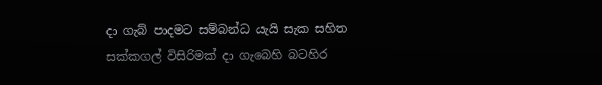දා ගැබ් පාදමට සම්බන්ධ යැයි සැක සහිත සක්කගල් විසිරිමක් දා ගැබෙහි බටහිර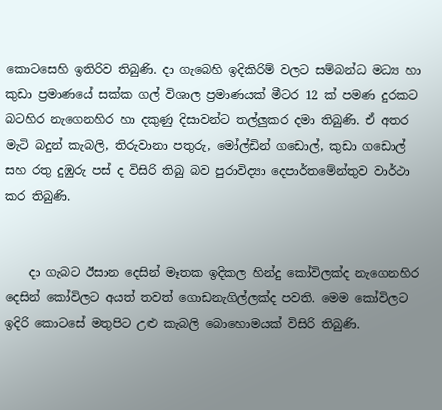කොටසෙහි ඉතිරිව තිබුණි. දා ගැබෙහි ඉදිකිරිම් වලට සම්බන්ධ මධ්‍ය හා කුඩා ප්‍රමාණයේ සක්ක ගල් විශාල ප්‍රමාණයක් මීටර 12 ක් පමණ දුරකට බටහිර නැගෙනහිර හා දකුණු දිසාවන්ට තල්ලුකර දමා තිබුණි. ඒ අතර මැටි බදුන් කැබලි, තිරුවානා පතුරු, මෝල්ඩින් ගඩොල්, කුඩා ග‍ඩොල් සහ රතු දුඹුරු පස් ද විසිරි තිබු බව පුරාවිද්‍යා දෙපාර්තමේන්තුව වාර්ථා කර තිබුණි.


    දා ගැබට ඊසාන දෙසින් මෑතක ඉදිකල හින්දු කෝවිලක්ද නැගෙනහිර දෙසින් කෝවිලට අයත් තවත් ගොඩනැගිල්ලක්ද පවති. මෙම කෝවිලට ඉදිරි කොටසේ මතුපිට උළු කැබලි බොහොමයක් විසිරි තිබුණි.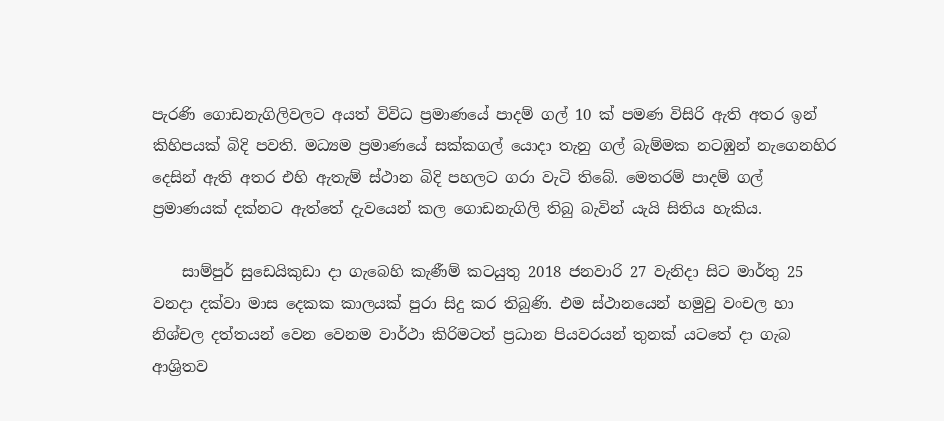පැරණි ගොඩනැගිලිවලට අයත් විවිධ ප්‍රමාණයේ පාදම් ගල් 10 ක් පමණ විසිරි ඇති අතර ඉන් කිහිපයක් බිදි පවති. මධ්‍යම ප්‍රමාණයේ සක්කගල් යොදා තැනු ගල් බැම්මක නටඹුන් නැගෙනහිර දෙසින් ඇති අතර එහි ඇතැම් ස්ථාන බිදි පහලට ගරා වැටි තිබේ. මෙතරම් පාදම් ගල් ප්‍රමාණයක් දක්නට ඇත්තේ දැවයෙන් කල ගොඩනැගිලි තිබු බැවින් යැයි සිතිය හැකිය.

    සාම්පුර් සුඩෙයිකුඩා දා ගැබෙහි කැණීම් කටයුතු 2018 ජනවාරි 27 වැනිදා සිට මාර්තු 25 වනදා දක්වා මාස දෙකක කාලයක් පුරා සිදු කර තිබුණි. එම ස්ථානයෙන් හමුවු වංචල හා නිශ්චල දත්තයන් වෙන වෙනම වාර්ථා කිරිමටත් ප්‍රධාන පියවරයන් තුනක් යටතේ දා ගැබ ආශ්‍රිතව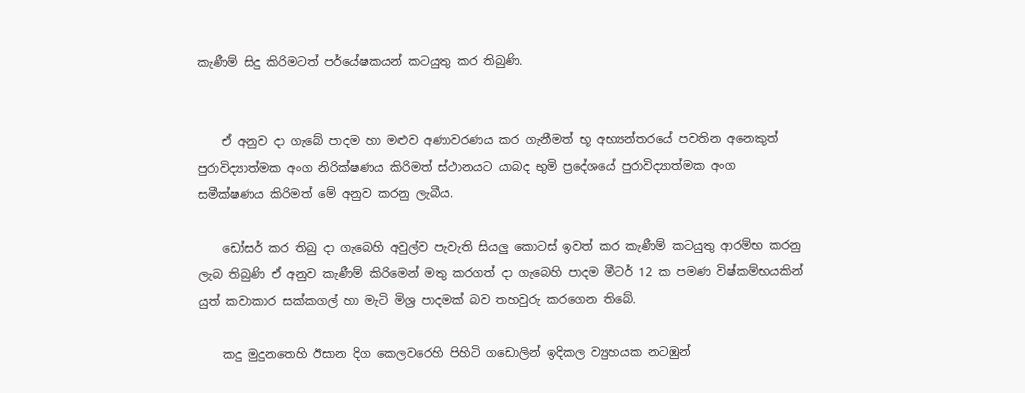කැණීම් සිදු කිරිමටත් පර්යේෂකයන් කටයුතු කර තිබුණි.


    ඒ අනුව දා ගැබේ පාදම හා මළුව අණාවරණය කර ගැනීමත් භූ අභ්‍යන්තරයේ පවතින අනෙකුත් පුරාවිද්‍යාත්මක අංග නිරික්ෂණය කිරිමත් ස්ථානයට යාබද භුමි ප්‍රදේශයේ පුරාවිද්‍යාත්මක අංග සමීක්ෂණය කිරිමත් මේ අනුව කරනු ලැබීය.

    ඩෝසර් කර තිබු දා ගැබෙහි අවුල්ව පැවැති සියලු කොටස් ඉවත් කර කැණීම් කටයුතු ආරම්භ කරනු ලැබ තිබුණි ඒ අනුව කැණීම් කිරිමෙන් මතු කරගත් දා ගැබෙහි පාදම මීටර් 12 ක පමණ විෂ්කම්භයකින් යුත් කවාකාර සක්කගල් හා මැටි මිශ්‍ර පාදමක් බව තහවුරු කර‍ගෙන තිබේ.

    කදු මුදුනතෙහි ඊසාන දිග කෙලවරෙහි පිහිටි ග‍ඩොලින් ඉදිකල ව්‍යුහයක නටඹුන්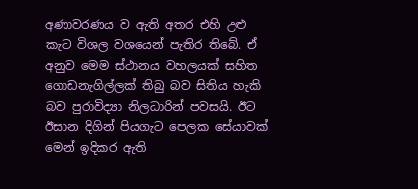අණාවරණය ව ඇති අතර එහි උළු කැට විශල වශයෙන් පැතිර තිබේ. ඒ අනුව මෙම ස්ථානය වහලයක් සහිත ගොඩනැගිල්ලක් තිබු බව සිතිය හැකි බව පුරාවිද්‍යා නිලධාරින් පවසයි. ඊට ඊසාන දිගින් පියගැට පෙලක සේයාවක් මෙන් ඉදිකර ඇති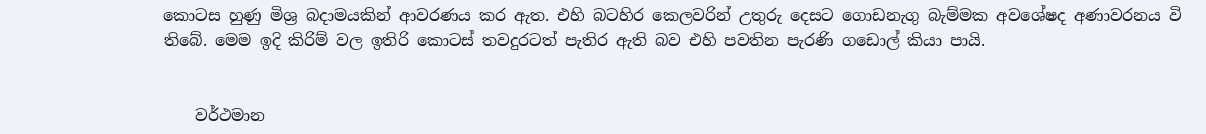කොටස හුණු මිශ්‍ර බදාමයකින් ආවරණය කර ඇත. එහි බටහිර කෙලවරින් උතුරු දෙසට ගොඩනැගු බැම්මක අවශේෂද අණාවරනය වි තිබේ. මෙම ඉදි කිරිම් වල ඉතිරි කොටස් තවදුරටත් පැතිර ඇති බව එහි පවතින පැරණි ග‍ඩොල් කියා පායි.


    වර්ථමාන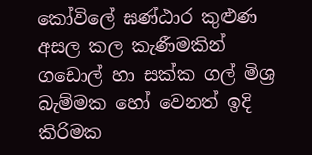කෝවිලේ ඝණ්ඨාර කුළුණ අසල කල කැණීමකින් ගඩොල් හා සක්ක ගල් මිශ්‍ර බැම්මක හෝ වෙනත් ඉදි කිරිමක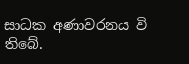සාධක අණාවරනය වි තිබේ.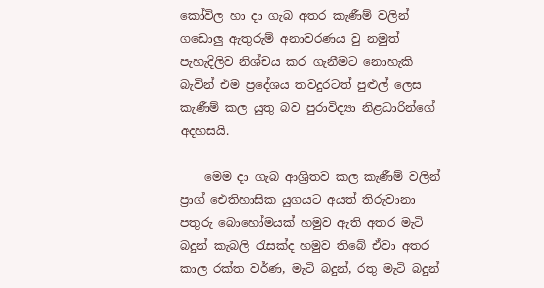කෝවිල හා දා ගැබ අතර කැණීම් වලින් ගඩොලු ඇතුරුම් අනාවරණය වු නමුත් පැහැදිලිව නිශ්චය කර ගැනීමට නොහැකි බැවින් එම ප්‍රදේශය තවදුරටත් පුළුල් ලෙස කැණීම් කල යුතු බව පුරාවිද්‍යා නිළධාරින්ගේ අදහසයි.

    මෙම දා ගැබ ආශ්‍රිතව කල කැණීම් වලින් ප්‍රාග් ඓතිහාසික යුගයට අයත් තිරුවානා පතුරු බොහෝමයක් හමුව ඇති අතර මැටි බදුන් කැබලි රැසක්ද හමුව තිබේ ඒවා අතර කාල රක්ත වර්ණ, මැටි බදුන්, රතු මැටි බදුන්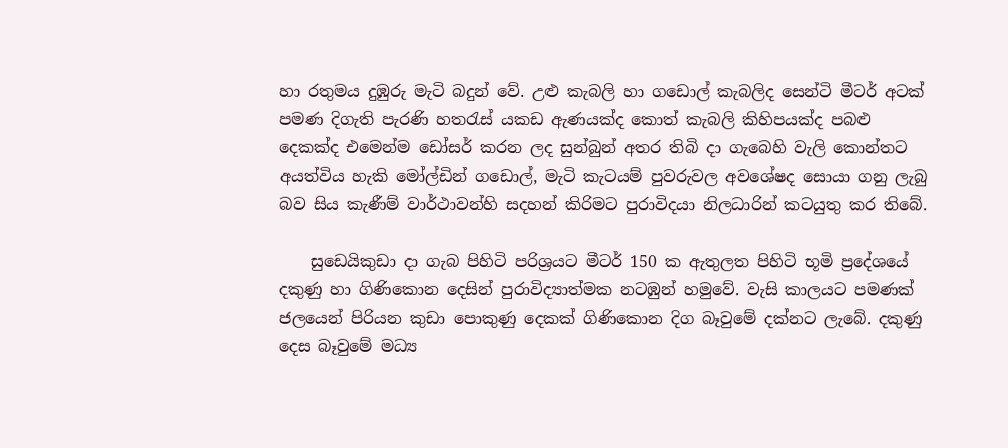හා රතුමය දුඹුරු මැටි බදුන් වේ. උළු කැබලි හා ගඩොල් කැබලිද සෙන්ටි මීටර් අටක් පමණ දිගැති පැරණි හතරැස් යකඩ ඇණයක්ද කොත් කැබලි කිහිපයක්ද පබළු දෙකක්ද එමෙන්ම ඩෝසර් කරන ලද සුන්බුන් අතර තිබි දා ගැබෙහි වැලි කොන්තට අයත්විය හැකි මෝල්ඩින් ග‍ඩොල්, මැටි කැටයම් පුවරුවල අවශේෂද සොයා ගනු ලැබු බව සිය කැණීම් වාර්ථාවන්හි සදහන් කිරිමට පුරාවිදයා නිලධාරින් කටයුතු කර තිබේ.

    සුඩෙයිකුඩා දා ගැබ පිහිටි පරිශ්‍රයට මීටර් 150 ක ඇතුලත පිහිටි භූමි ප්‍රදේශයේ දකුණු හා ගිණිකොන දෙසින් පුරාවිද්‍යාත්මක නටඹුන් හමුවේ. වැසි කාලයට පමණක් ජලයෙන් පිරියන කුඩා පොකුණු දෙකක් ගිණිකොන දිග බෑවුමේ දක්නට ලැබේ. දකුණු දෙස බෑවුමේ මධ්‍ය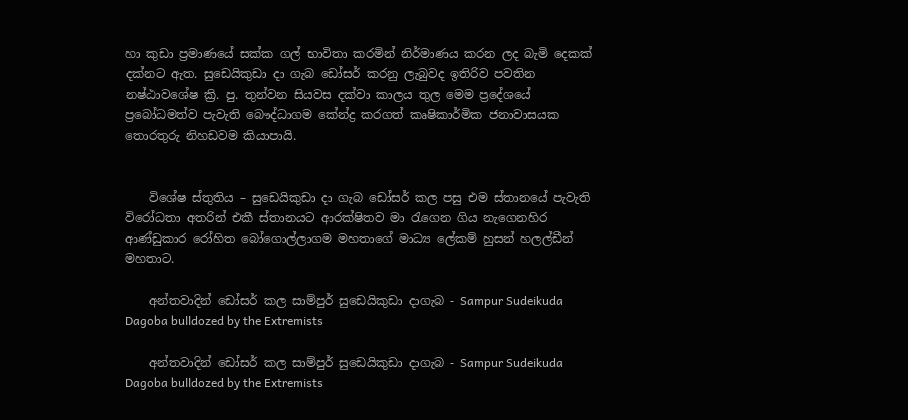හා කුඩා ප්‍රමාණයේ සක්ක ගල් භාවිතා කරමින් නිර්මාණය කරන ලද බැමි දෙකක් දක්නට ඇත. සුඩෙයිකුඩා දා ගැබ ඩෝසර් කරනු ලැබුවද ඉතිරිව පවතින නෂ්ඨාවශේෂ ක්‍රි. පු. තුන්වන සියවස දක්වා කාලය තුල මෙම ප්‍රදේශයේ ප්‍රබෝධමත්ව පැවැති බෞද්ධාගම කේන්ද්‍ර කරගත් කෘෂිකාර්මික ජනාවාසයක තොරතුරු නිහඩවම කියාපායි.


    විශේෂ ස්තුතිය – සුඩෙයිකුඩා දා ගැබ ඩෝසර් කල පසු එම ස්තානයේ පැවැති විරෝධතා අතරින් එකී ස්තානයට ආරක්ෂිතව මා රැගෙන ගිය නැගෙනහිර ආණ්ඩුකාර රෝහිත බෝගොල්ලාගම මහතාගේ මාධ්‍ය ලේකම් හුසන් හලල්ඩීන් මහතාට.

    අන්තවාදින් ඩෝසර් කල සාම්පුර් සුඩෙයිකුඩා දාගැබ - Sampur Sudeikuda Dagoba bulldozed by the Extremists

    අන්තවාදින් ඩෝසර් කල සාම්පුර් සුඩෙයිකුඩා දාගැබ - Sampur Sudeikuda Dagoba bulldozed by the Extremists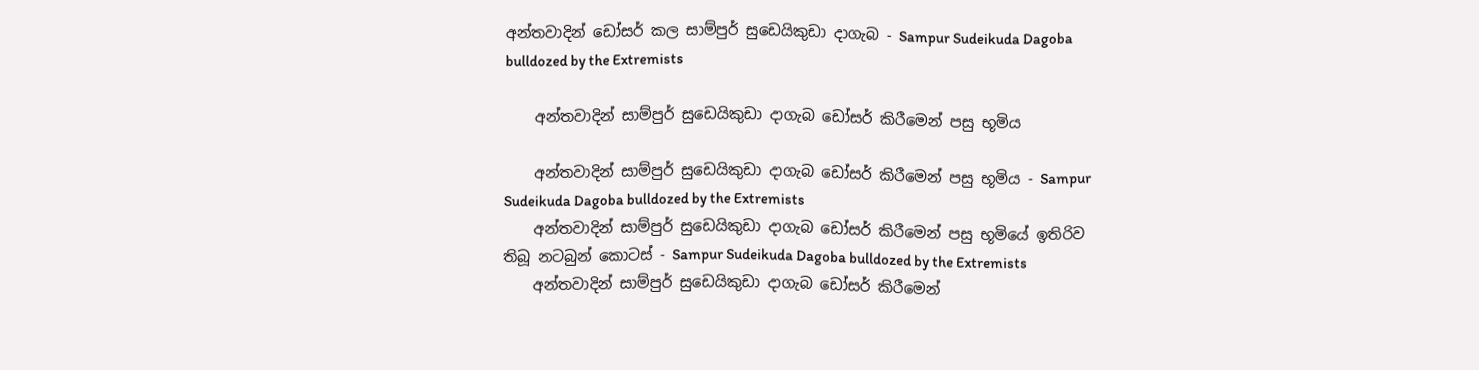අන්තවාදින් ඩෝසර් කල සාම්පුර් සුඩෙයිකුඩා දාගැබ - Sampur Sudeikuda Dagoba bulldozed by the Extremists

    අන්තවාදින් සාම්පුර් සුඩෙයිකුඩා දාගැබ ඩෝසර් කිරීමෙන් පසු භූමිය

    අන්තවාදින් සාම්පුර් සුඩෙයිකුඩා දාගැබ ඩෝසර් කිරීමෙන් පසු භූමිය - Sampur Sudeikuda Dagoba bulldozed by the Extremists
    අන්තවාදින් සාම්පුර් සුඩෙයිකුඩා දාගැබ ඩෝසර් කිරීමෙන් පසු භූමියේ ඉතිරිව තිබූ නටබුන් කොටස් - Sampur Sudeikuda Dagoba bulldozed by the Extremists
    අන්තවාදින් සාම්පුර් සුඩෙයිකුඩා දාගැබ ඩෝසර් කිරීමෙන්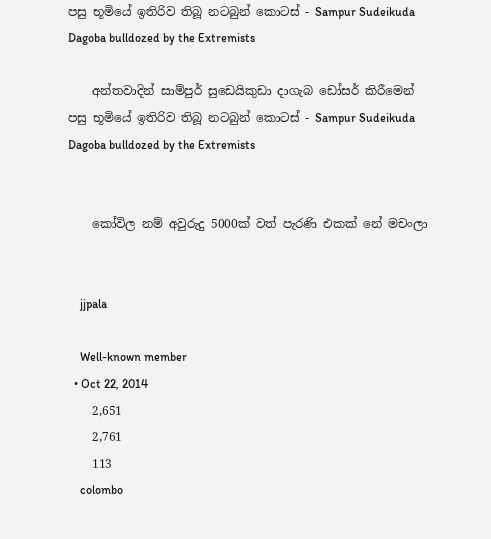පසු භූමියේ ඉතිරිව තිබූ නටබුන් කොටස් - Sampur Sudeikuda Dagoba bulldozed by the Extremists

    අන්තවාදින් සාම්පුර් සුඩෙයිකුඩා දාගැබ ඩෝසර් කිරීමෙන් පසු භූමියේ ඉතිරිව තිබූ නටබුන් කොටස් - Sampur Sudeikuda Dagoba bulldozed by the Extremists


    කෝවිල නම් අවුරුදු 5000ක් වත් පැරණි එකක් නේ මචංලා


    jjpala

    Well-known member
  • Oct 22, 2014
    2,651
    2,761
    113
    colombo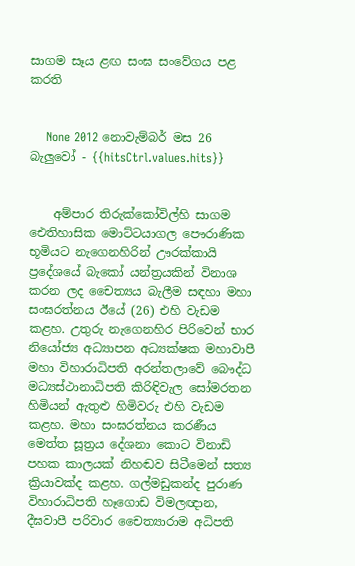සාගම සෑය ළඟ සංඝ සංවේගය පළ කරති


    None 2012 නොවැම්බර් මස 26 බැලුවෝ - {{hitsCtrl.values.hits}}


    අම්පාර තිරුක්කෝවිල්හි සාගම ඓතිහාසික මොට්ටයාගල පෞරාණික භූමියට නැගෙනහිරින් ඌරක්කායි ප්‍රදේශයේ බැකෝ යන්ත්‍රයකින් විනාශ කරන ලද චෛත්‍යය බැලීම සඳහා මහා සංඝරත්නය ඊයේ (26) එහි වැඩම කළහ. උතුරු නැගෙනහිර පිරිවෙන් භාර නියෝජ්‍ය අධ්‍යාපන අධ්‍යක්ෂක මහාවාපී මහා විහාරාධිපති අරන්තලාවේ බෞද්ධ මධ්‍යස්ථානාධිපති කිරිඳිවැල සෝමරතන හිමියන් ඇතුළු හිමිවරු එහි වැඩම කළහ. මහා සංඝරත්නය කරණීය මෙත්ත සූත්‍රය දේශනා කොට විනාඩි පහක කාලයක් නිහඬව සිටීමෙන් සත්‍ය ක්‍රියාවක්ද කළහ. ගල්මඩුකන්ද පුරාණ විහාරාධිපති හෑගොඩ විමලඥාන, දීඝවාපී පරිවාර චෛත්‍යාරාම අධිපති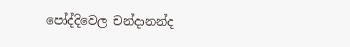පෝද්දිවෙල චන්දානන්ද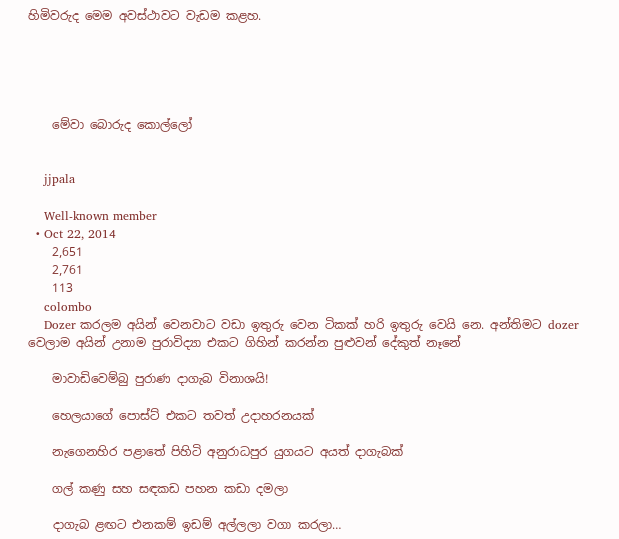හිමිවරුද මෙම අවස්ථාවට වැඩම කළහ.





    මේවා බොරුද කොල්ලෝ


    jjpala

    Well-known member
  • Oct 22, 2014
    2,651
    2,761
    113
    colombo
    Dozer කරලම අයින් වෙනවාට වඩා ඉතුරු වෙන ටිකක් හරි ඉතුරු වෙයි නෙ. අන්තිමට dozer වෙලාම අයින් උනාම පුරාවිද්‍යා එකට ගිහින් කරන්න පුළුවන් දේකුත් නෑනේ

    මාවාඩිවෙම්බු පුරාණ දාගැබ විනාශයි!

    හෙලයාගේ පොස්ට් එකට තවත් උදාහරනයක්

    නැගෙනහිර පළාතේ පිහිටි අනුරාධපුර යුගයට අයත් දාගැබක්

    ගල් කණු සහ සඳකඩ පහන කඩා දමලා

    දාගැබ ළඟට එනකම් ඉඩම් අල්ලලා වගා කරලා…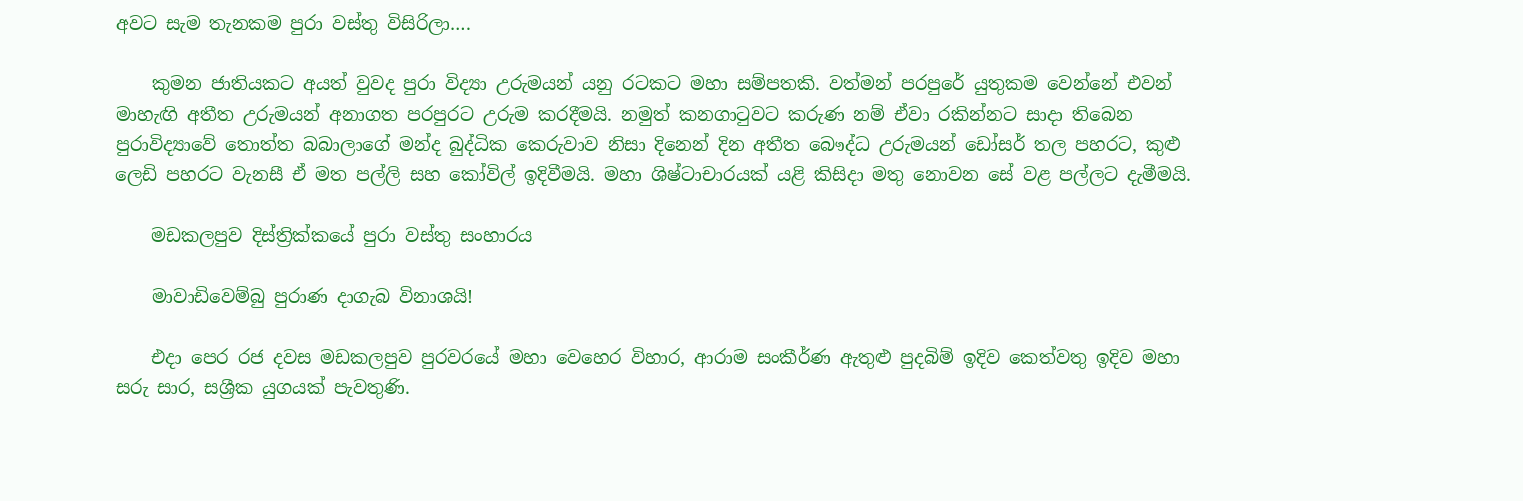අවට සැම තැනකම පුරා වස්තු විසිරිලා….

    කුමන ජාතියකට අයත් වුවද පුරා විද්‍යා උරුමයන් යනු රටකට මහා සම්පතකි. වත්මන් පරපුරේ යුතුකම වෙන්නේ එවන් මාහැඟි අතීත උරුමයන් අනාගත පරපුරට උරුම කරදීමයි. නමුත් කනගාටුවට කරුණ නම් ඒවා රකින්නට සාදා තිබෙන පුරාවිද්‍යාවේ තොත්ත බබාලාගේ මන්ද බුද්ධික කෙරුවාව නිසා දිනෙන් දින අතීත බෞද්ධ උරුමයන් ඩෝසර් තල පහරට, කුළු ලෙඩි පහරට වැනසී ඒ මත පල්ලි සහ කෝවිල් ඉදිවීමයි. මහා ශිෂ්ටාචාරයක් යළි කිසිදා මතු නොවන සේ වළ පල්ලට දැමීමයි.

    මඩකලපුව දිස්ත්‍රික්කයේ පුරා වස්තු සංහාරය

    මාවාඩිවෙම්බු පුරාණ දාගැබ විනාශයි!

    එදා පෙර රජ දවස මඩකලපුව පුරවරයේ මහා වෙහෙර විහාර, ආරාම සංකීර්ණ ඇතුළු පුදබිම් ඉදිව කෙත්වතු ඉදිව මහා සරු සාර, සශ්‍රීක යුගයක් පැවතුණි.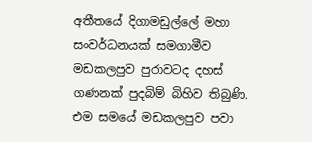අතීතයේ දිගාමඩුල්ලේ මහා සංවර්ධනයක් සමගාමීව මඩකලපුව පුරාවටද දහස් ගණනක් පුදබිම් බිහිව තිබුණි. එම සමයේ මඩකලපුව පවා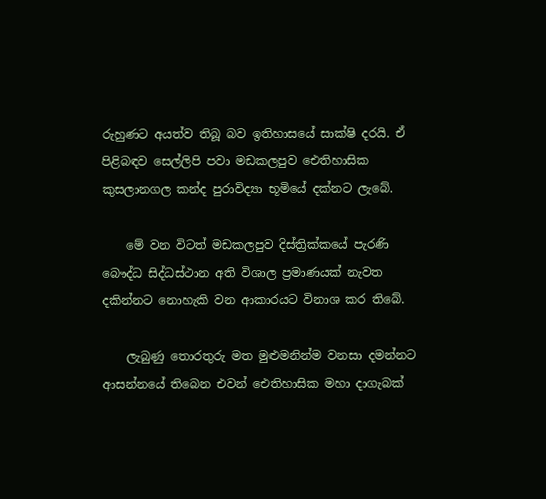රුහුණට අයත්ව තිබූ බව ඉතිහාසයේ සාක්ෂි දරයි. ඒ පිළිබඳව සෙල්ලිපි පවා මඩකලපුව ඓතිහාසික කුසලානගල කන්ද පුරාවිද්‍යා භූමියේ දක්නට ලැබේ.

    මේ වන විටත් මඩකලපුව දිස්ත්‍රික්කයේ පැරණි බෞද්ධ සිද්ධස්ථාන අති විශාල ප්‍රමාණයක් නැවත දකින්නට නොහැකි වන ආකාරයට විනාශ කර තිබේ.

    ලැබුණු තොරතුරු මත මුළුමනින්ම වනසා දමන්නට ආසන්නයේ තිබෙන එවන් ඓතිහාසික මහා දාගැබක්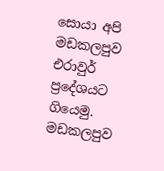සොයා අපි මඩකලපුව එරාවුර් ප්‍රදේශයට ගියෙමු. මඩකලපුව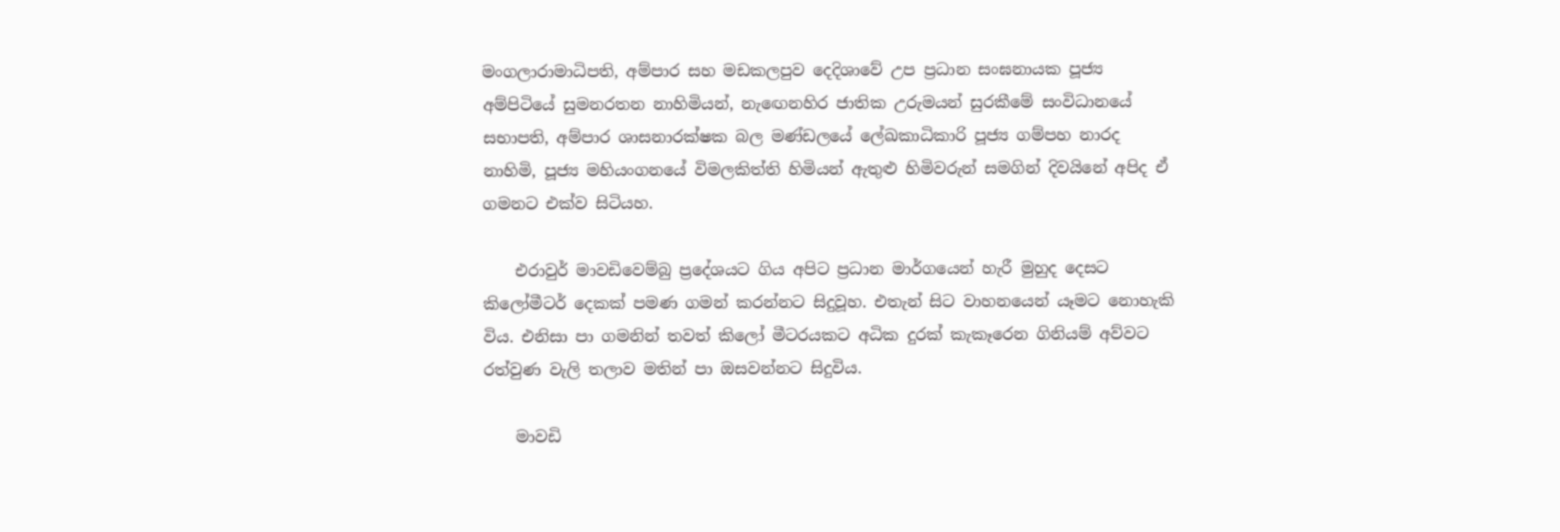මංගලාරාමාධිපති, අම්පාර සහ මඩකලපුව දෙදිශාවේ උප ප්‍රධාන සංඝනායක පූජ්‍ය අම්පිටියේ සුමනරතන නාහිමියන්, නැඟෙනහිර ජාතික උරුමයන් සුරකීමේ සංවිධානයේ සභාපති, අම්පාර ශාසනාරක්ෂක බල මණ්ඩලයේ ලේඛකාධිකාරි පූජ්‍ය ගම්පහ නාරද නාහිමි, පූජ්‍ය මහියංගනයේ විමලකිත්ති හිමියන් ඇතුළු හිමිවරුන් සමගින් දිවයිනේ අපිද ඒ ගමනට එක්ව සිටියහ.

    එරාවුර් මාවඩිවෙම්බු ප්‍රදේශයට ගිය අපිට ප්‍රධාන මාර්ගයෙන් හැරී මුහුද දෙසට කිලෝමීටර් දෙකක් පමණ ගමන් කරන්නට සිදුවූහ. එතැන් සිට වාහනයෙන් යෑමට නොහැකි විය. එනිසා පා ගමනින් තවත් කිලෝ මීටරයකට අධික දුරක් කැකෑරෙන ගිනියම් අව්වට රත්වුණ වැලි තලාව මතින් පා ඔසවන්නට සිදුවිය.

    මාවඩි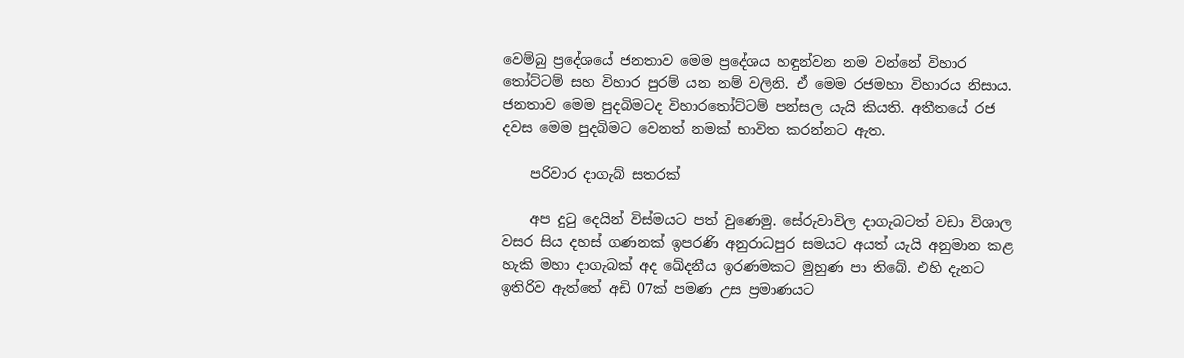වෙම්බු ප්‍රදේශයේ ජනතාව මෙම ප්‍රදේශය හඳුන්වන නම වන්නේ විහාර තෝට්ටම් සහ විහාර පුරම් යන නම් වලිනි. ඒ මෙම රජමහා විහාරය නිසාය. ජනතාව මෙම පුදබිමටද විහාරතෝට්ටම් පන්සල යැයි කියති. අතීතයේ රජ දවස මෙම පුදබිමට වෙනත් නමක් භාවිත කරන්නට ඇත.

    පරිවාර දාගැබ් සතරක්

    අප දුටු දෙයින් විස්මයට පත් වුණෙමු. සේරුවාවිල දාගැබටත් වඩා විශාල වසර සිය දහස් ගණනක් ඉපරණි අනුරාධපුර සමයට අයත් යැයි අනුමාන කළ හැකි මහා දාගැබක් අද ඛේදනීය ඉරණමකට මුහුණ පා තිබේ. එහි දැනට ඉතිරිව ඇත්තේ අඩි 07ක් පමණ උස ප්‍රමාණයට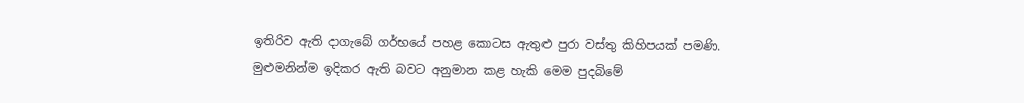ඉතිරිව ඇති දාගැබේ ගර්භයේ පහළ කොටස ඇතුළු පුරා වස්තු කිහිපයක් පමණි. මුළුමනින්ම ඉදිකර ඇති බවට අනුමාන කළ හැකි මෙම පුදබිමේ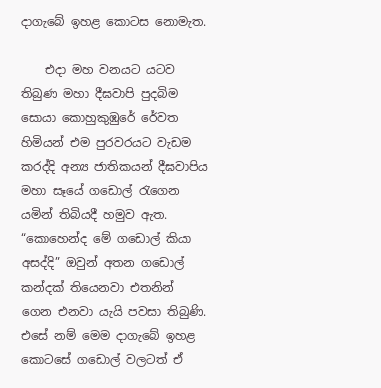දාගැබේ ඉහළ කොටස නොමැත.

    එදා මහ වනයට යටව තිබුණ මහා දීඝවාපි පුදබිම සොයා කොහුකුඹුරේ රේවත හිමියන් එම පුරවරයට වැඩම කරද්දි අන්‍ය ජාතිකයන් දීඝවාපිය මහා සෑයේ ගඩොල් රැගෙන යමින් තිබියදී හමුව ඇත. “කොහෙන්ද මේ ගඩොල් කියා අසද්දි” ඔවුන් අතන ගඩොල් කන්දක් තියෙනවා එතනින් ගෙන එනවා යැයි පවසා තිබුණි. එසේ නම් මෙම දාගැබේ ඉහළ කොටසේ ගඩොල් වලටත් ඒ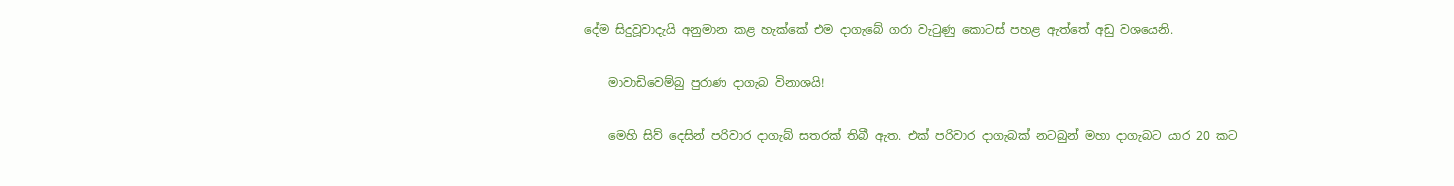දේම සිදුවූවාදැයි අනුමාන කළ හැක්කේ එම දාගැබේ ගරා වැටුණු කොටස් පහළ ඇත්තේ අඩු වශයෙනි.

    මාවාඩිවෙම්බු පුරාණ දාගැබ විනාශයි!

    මෙහි සිව් දෙසින් පරිවාර දාගැබ් සතරක් තිබී ඇත. එක් පරිවාර දාගැබක් නටබුන් මහා දාගැබට යාර 20 කට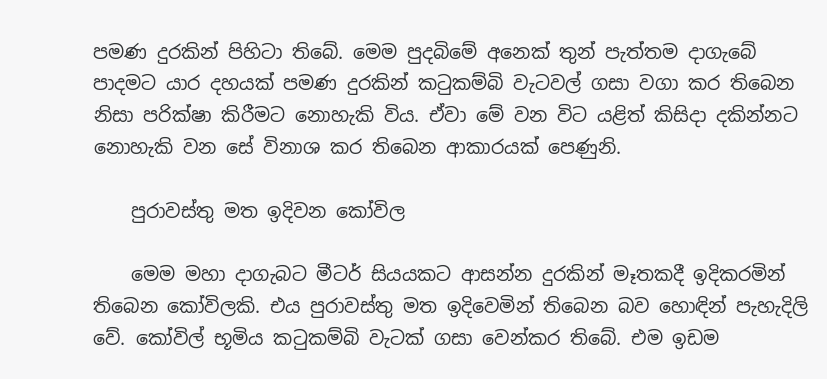පමණ දුරකින් පිහිටා තිබේ. මෙම පුදබිමේ අනෙක් තුන් පැත්තම දාගැබේ පාදමට යාර දහයක් පමණ දුරකින් කටුකම්බි වැටවල් ගසා වගා කර තිබෙන නිසා පරික්ෂා කිරීමට නොහැකි විය. ඒවා මේ වන විට යළිත් කිසිදා දකින්නට නොහැකි වන සේ විනාශ කර තිබෙන ආකාරයක් පෙණුනි.

    පුරාවස්තු මත ඉදිවන කෝවිල

    මෙම මහා දාගැබට මීටර් සියයකට ආසන්න දුරකින් මෑතකදී ඉදිකරමින් තිබෙන කෝවිලකි. එය පුරාවස්තු මත ඉදිවෙමින් තිබෙන බව හොඳින් පැහැදිලි වේ. කෝවිල් භූමිය කටුකම්බි වැටක් ගසා වෙන්කර තිබේ. එම ඉඩම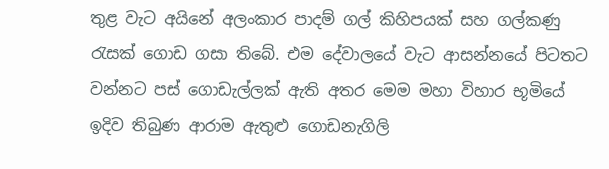තුළ වැට අයිනේ අලංකාර පාදම් ගල් කිහිපයක් සහ ගල්කණු රැසක් ගොඩ ගසා තිබේ. එම දේවාලයේ වැට ආසන්නයේ පිටතට වන්නට පස් ගොඩැල්ලක් ඇති අතර මෙම මහා විහාර භූමියේ ඉදිව තිබුණ ආරාම ඇතුළු ගොඩනැගිලි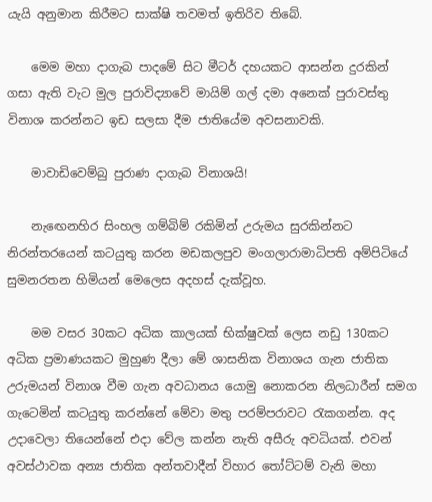යැයි අනුමාන කිරීමට සාක්ෂි තවමත් ඉතිරිව තිබේ.

    මෙම මහා දාගැබ පාදමේ සිට මීටර් දහයකට ආසන්න දුරකින් ගසා ඇති වැට මුල පුරාවිද්‍යාවේ මායිම් ගල් දමා අනෙක් පුරාවස්තු විනාශ කරන්නට ඉඩ සලසා දීම ජාතියේම අවසනාවකි.

    මාවාඩිවෙම්බු පුරාණ දාගැබ විනාශයි!

    නැඟෙනහිර සිංහල ගම්බිම් රකිමින් උරුමය සුරකින්නට නිරන්තරයෙන් කටයුතු කරන මඩකලපුව මංගලාරාමාධිපති අම්පිටියේ සුමනරතන හිමියන් මෙලෙස අදහස් දැක්වූහ.

    මම වසර 30කට අධික කාලයක් භික්ෂුවක් ලෙස නඩු 130කට අධික ප්‍රමාණයකට මුහුණ දීලා මේ ශාසනික විනාශය ගැන ජාතික උරුමයන් විනාශ වීම ගැන අවධානය යොමු නොකරන නිලධාරීන් සමග ගැටෙමින් කටයුතු කරන්නේ මේවා මතු පරම්පරාවට රැකගන්න. අද උදාවෙලා තියෙන්නේ එදා වේල කන්න නැති අසීරු අවධියක්. එවන් අවස්ථාවක අන්‍ය ජාතික අන්තවාදීන් විහාර තෝට්ටම් වැනි මහා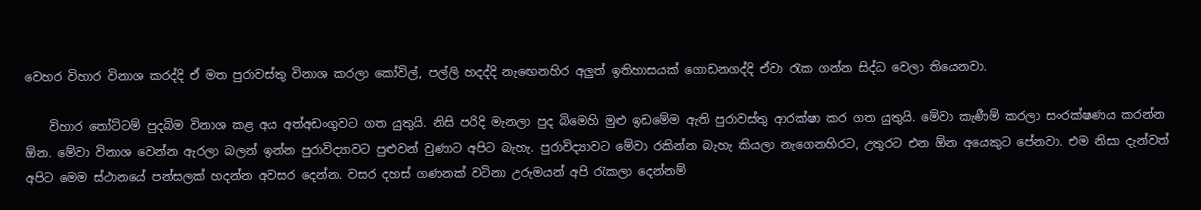වෙහර විහාර විනාශ කරද්දි ඒ මත පුරාවස්තු විනාශ කරලා කෝවිල්, පල්ලි හදද්දි නැඟෙනහිර අලුත් ඉතිහාසයක් ගොඩනගද්දි ඒවා රැක ගන්න සිද්ධ වෙලා තියෙනවා.

    විහාර තෝට්ටම් පුදබිම විනාශ කළ අය අත්අඩංගුවට ගත යුතුයි. නිසි පරිදි මැනලා පුද බිමෙහි මුළු ඉඩමේම ඇති පුරාවස්තු ආරක්ෂා කර ගත යුතුයි. මේවා කැණීම් කරලා සංරක්ෂණය කරන්න ඕන. මේවා විනාශ වෙන්න ඇරලා බලන් ඉන්න පුරාවිද්‍යාවට පුළුවන් වුණාට අපිට බැහැ. පුරාවිද්‍යාවට මේවා රකින්න බැහැ කියලා නැගෙනහිරට, උතුරට එන ඕන අයෙකුට පේනවා. එම නිසා දැන්වත් අපිට මෙම ස්ථානයේ පන්සලක් හදන්න අවසර දෙන්න. වසර දහස් ගණනක් වටිනා උරුමයන් අපි රැකලා දෙන්නම්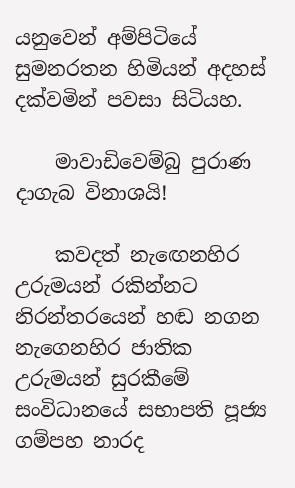යනුවෙන් අම්පිටියේ සුමනරතන හිමියන් අදහස් දක්වමින් පවසා සිටියහ.

    මාවාඩිවෙම්බු පුරාණ දාගැබ විනාශයි!

    කවදත් නැඟෙනහිර උරුමයන් රකින්නට නිරන්තරයෙන් හඬ නගන නැගෙනහිර ජාතික උරුමයන් සුරකීමේ සංවිධානයේ සභාපති පූජ්‍ය ගම්පහ නාරද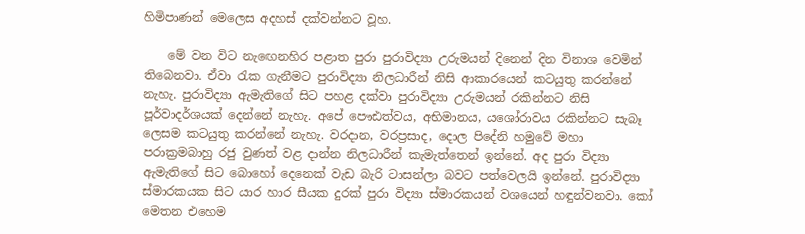හිමිපාණන් මෙලෙස අදහස් දක්වන්නට වූහ.

    මේ වන විට නැඟෙනහිර පළාත පුරා පුරාවිද්‍යා උරුමයන් දිනෙන් දින විනාශ වෙමින් තිබෙනවා. ඒවා රැක ගැනීමට පුරාවිද්‍යා නිලධාරීන් නිසි ආකාරයෙන් කටයුතු කරන්නේ නැහැ. පුරාවිද්‍යා ඇමැතිගේ සිට පහළ දක්වා පුරාවිද්‍යා උරුමයන් රකින්නට නිසි පූර්වාදර්ශයක් දෙන්නේ නැහැ. අපේ පෞඪත්වය, අභිමානය, යශෝරාවය රකින්නට සැබෑ ලෙසම කටයුතු කරන්නේ නැහැ. වරදාන, වරප්‍රසාද, දොල පිදේනි හමුවේ මහා පරාක්‍රමබාහු රජු වුණත් වළ දාන්න නිලධාරීන් කැමැත්තෙන් ඉන්නේ. අද පුරා විද්‍යා ඇමැතිගේ සිට බොහෝ දෙනෙක් වැඩ බැරි ටාසන්ලා බවට පත්වෙලයි ඉන්නේ. පුරාවිද්‍යා ස්මාරකයක සිට යාර හාර සීයක දුරක් පුරා විද්‍යා ස්මාරකයන් වශයෙන් හඳුන්වනවා. කෝ මෙතන එහෙම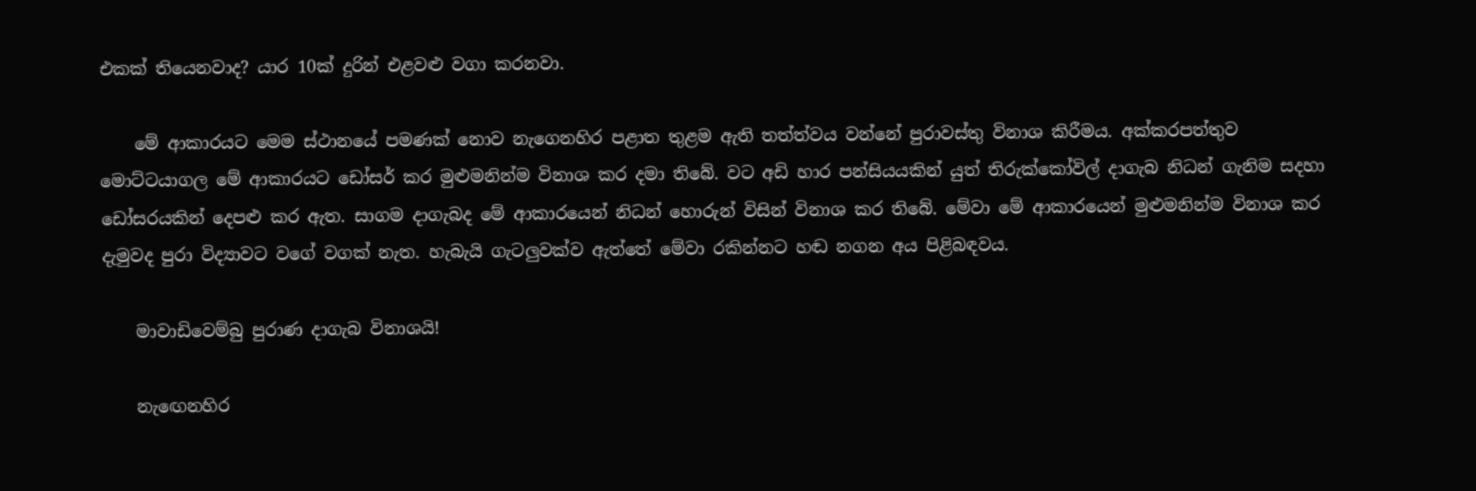එකක් තියෙනවාද? යාර 10ක් දුරින් එළවළු වගා කරනවා.

    මේ ආකාරයට මෙම ස්ථානයේ පමණක් නොව නැගෙනහිර පළාත තුළම ඇති තත්ත්වය වන්නේ පුරාවස්තු විනාශ කිරීමය. අක්කරපත්තුව මොට්ටයාගල මේ ආකාරයට ඩෝසර් කර මුළුමනින්ම විනාශ කර දමා තිබේ. වට අඩි හාර පන්සියයකින් යුත් තිරුක්කෝවිල් දාගැබ නිධන් ගැනිම සදහා ඩෝසරයකින් දෙපළු කර ඇත. සාගම දාගැබද මේ ආකාරයෙන් නිධන් හොරුන් විසින් විනාශ කර තිබේ. මේවා මේ ආකාරයෙන් මුළුමනින්ම විනාශ කර දැමුවද පුරා විද්‍යාවට වගේ වගක් නැත. හැබැයි ගැටලුවක්ව ඇත්තේ මේවා රකින්නට හඬ නගන අය පිළිබඳවය.

    මාවාඩිවෙම්බු පුරාණ දාගැබ විනාශයි!

    නැඟෙනහිර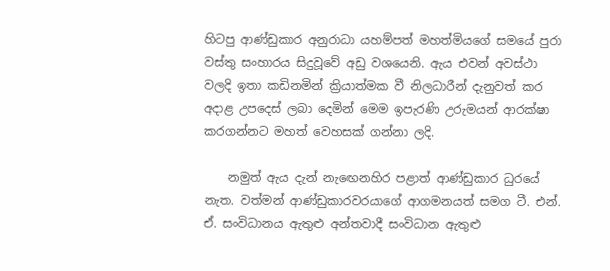හිටපු ආණ්ඩුකාර අනුරාධා යහම්පත් මහත්මියගේ සමයේ පුරා වස්තු සංහාරය සිදුවූවේ අඩු වශයෙනි. ඇය එවන් අවස්ථා වලදි ඉතා කඩිනමින් ක්‍රියාත්මක වී නිලධාරීන් දැනුවත් කර අදාළ උපදෙස් ලබා දෙමින් මෙම ඉපැරණි උරුමයන් ආරක්ෂා කරගන්නට මහත් වෙහසක් ගන්නා ලදි.

    නමුත් ඇය දැන් නැඟෙනහිර පළාත් ආණ්ඩුකාර ධුරයේ නැත. වත්මන් ආණ්ඩුකාරවරයාගේ ආගමනයත් සමග ටී. එන්. ඒ. සංවිධානය ඇතුළු අන්තවාදී සංවිධාන ඇතුළු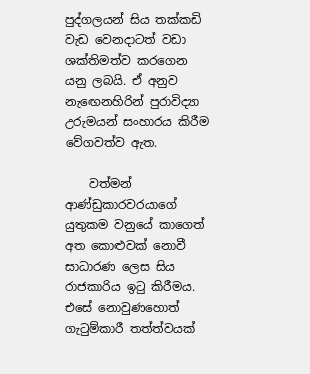පුද්ගලයන් සිය තක්කඩි වැඩ වෙනදාටත් වඩා ශක්තිමත්ව කරගෙන යනු ලබයි. ඒ අනුව නැඟෙනහිරින් පුරාවිද්‍යා උරුමයන් සංහාරය කිරීම වේගවත්ව ඇත.

    වත්මන් ආණ්ඩුකාරවරයාගේ යුතුකම වනුයේ කාගෙත් අත කොළුවක් නොවී සාධාරණ ලෙස සිය රාජකාරිය ඉටු කිරීමය. එසේ නොවුණහොත් ගැටුම්කාරී තත්ත්වයක්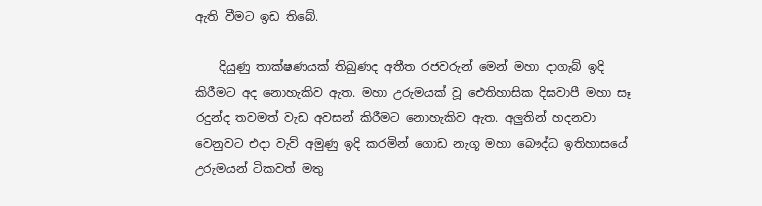ඇති වීමට ඉඩ තිබේ.

    දියුණු තාක්ෂණයක් තිබුණද අතීත රජවරුන් මෙන් මහා දාගැබ් ඉදි කිරීමට අද නොහැකිව ඇත. මහා උරුමයක් වූ ඓතිහාසික දිඝවාපී මහා සෑ රදුන්ද තවමත් වැඩ අවසන් කිරීමට නොහැකිව ඇත. අලුතින් හදනවා වෙනුවට එදා වැව් අමුණු ඉදි කරමින් ගොඩ නැගූ මහා බෞද්ධ ඉතිහාසයේ උරුමයන් ටිකවත් මතු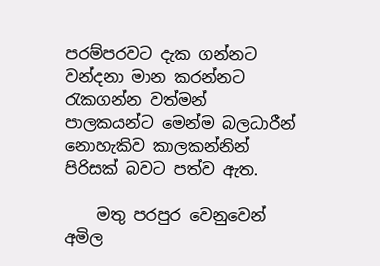පරම්පරවට දැක ගන්නට වන්දනා මාන කරන්නට රැකගන්න වත්මන් පාලකයන්ට මෙන්ම බලධාරීන් නොහැකිව කාලකන්නින් පිරිසක් බවට පත්ව ඇත.

    මතු පරපුර වෙනුවෙන් අමිල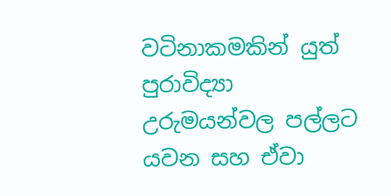වටිනාකමකින් යුත් පුරාවිද්‍යා උරුමයන්වල පල්ලට යවන සහ ඒවා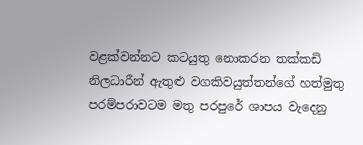වළක්වන්නට කටයුතු නොකරන තක්කඩි නිලධාරීන් ඇතුළු වගකිවයුත්තන්ගේ හත්මුතු පරම්පරාවටම මතු පරපුරේ ශාපය වැදෙනු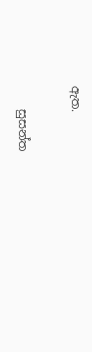ඇත.

    සුසන්ත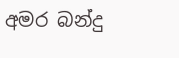අමර බන්දු